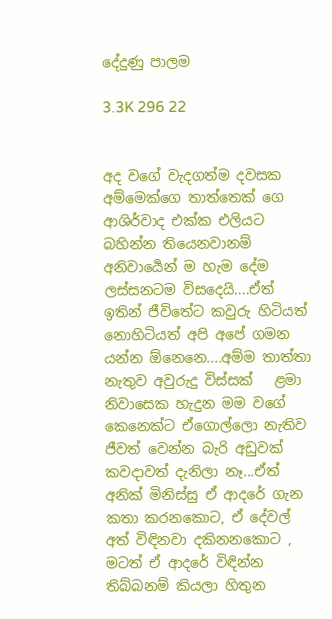දේදුණු පාලම

3.3K 296 22


අද වගේ වැදගත්ම දවසක අම්මෙක්ගෙ තාත්තෙක් ගෙ ආශිර්වාද එක්ක එලියට බහින්න තියෙනවානම් අනිවාර්‍යෙන් ම හැම දේම ලස්සනටම විසදෙයි....ඒත් ඉතින් ජීවිතේට කවුරු හිටියත් නොහිටියත් අපි අපේ ගමන යන්න ඕනෙනෙ....අම්ම තාත්තා නැතුව අවුරුදු විස්සක්   ළමා  නිවාසෙක හැදුන මම වගේ කෙනෙක්ට ඒගොල්ලො නැතිව ජීවත් වෙන්න බැරි අඩුවක් කවදාවත් දැනිලා නෑ...ඒත් අනික් මිනිස්සු ඒ ආදරේ ගැන කතා කරනකොට, ඒ දේවල් අත් විඳිනවා දකිනනකොට , මටත් ඒ ආදරේ විඳින්න තිබ්බනම් කියලා හිතුන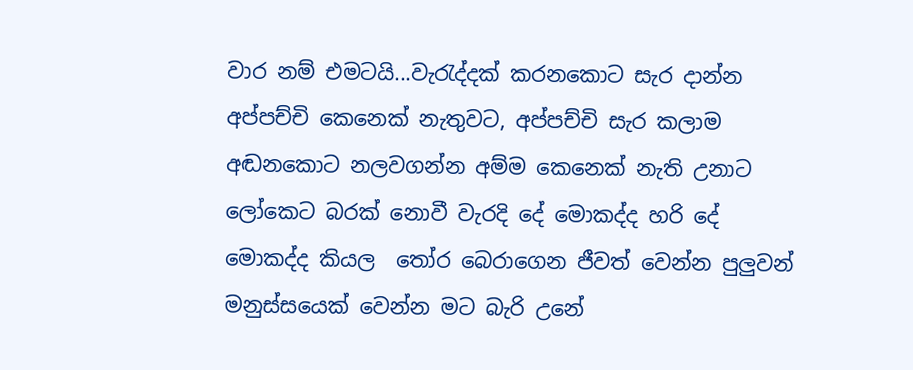වාර නම් එමටයි...වැරැද්දක් කරනකොට සැර දාන්න අප්පච්චි කෙනෙක් නැතුවට, අප්පච්චි සැර කලාම අඬනකොට නලවගන්න අම්ම කෙනෙක් නැති උනාට ලෝකෙට බරක් නොවී වැරදි දේ මොකද්ද හරි දේ මොකද්ද කියල  තෝර බෙරාගෙන ජීවත් වෙන්න පුලුවන් මනුස්සයෙක් වෙන්න මට බැරි උනේ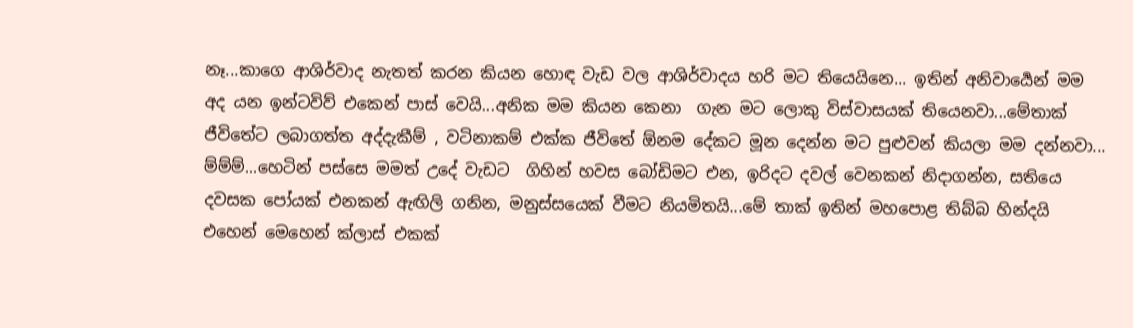නෑ...කාගෙ ආශිර්වාද නැතත් කරන කියන හොඳ වැඩ වල ආශිර්වාදය හරි මට තියෙයිනෙ... ඉතින් අනිවාර්‍යෙන් මම අද යන ඉන්ටවිව් එකෙන් පාස් වෙයි...අනික මම කියන කෙනා  ගැන මට ලොකු විස්වාසයක් තියෙනවා...මේතාක් ජීවිතේට ලබාගත්ත අද්දැකීම් , වටිනාකම් එක්ක ජීවිතේ ඕනම දේකට මූන දෙන්න මට පුළුවන් කියලා මම දන්නවා...
ම්ම්ම්...හෙටින් පස්සෙ මමත් උදේ වැඩට  ගිහින් හවස බෝඩිමට එන, ඉරිදට දවල් වෙනකන් නිදාගන්න, සතියෙ දවසක පෝයක් එනකන් ඇඟිලි ගනින, මනුස්සයෙක් වීමට නියමිතයි...මේ තාක් ඉතින් මහපොළ තිබ්බ හින්දයි එහෙන් මෙහෙන් ක්ලාස් එකක්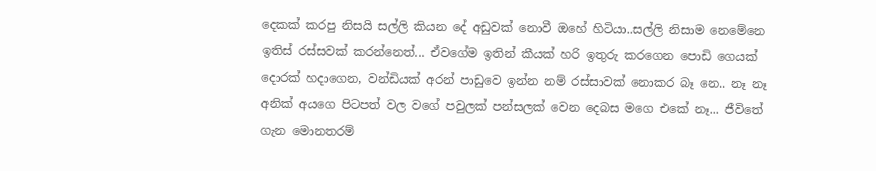දෙකක් කරපු නිසයි සල්ලි කියන දේ අඩුවක් නොවී ඔහේ හිටියා..සල්ලි නිසාම නෙමේනෙ ඉතිස් රස්සවක් කරන්නෙත්... ඒවගේම ඉතින් කීයක් හරි ඉතුරු කරගෙන පොඩි ගෙයක් දොරක් හදාගෙන, වන්ඩියක් අරන් පාඩුවෙ ඉන්න නම් රස්සාවක් නොකර බෑ නෙ.. නෑ නෑ අනික් අයගෙ පිටපත් වල වගේ පවුලක් පන්සලක් වෙන දෙබස මගෙ එකේ නෑ... ජීවිතේ ගැන මොනතරම්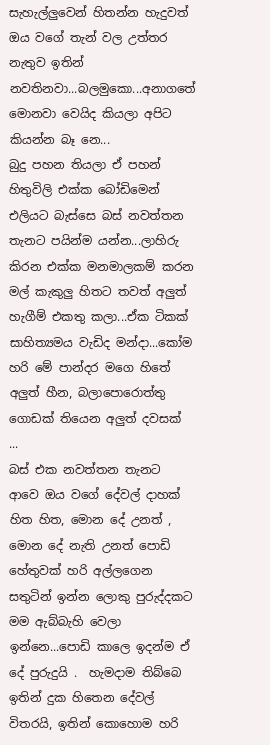සැහැල්ලුවෙන් හිතන්න හැදුවත් ඔය වගේ තැන් වල උත්තර නැතුව ඉතින් නවතිනවා...බලමුකො...අනාගතේ මොනවා වෙයිද කියලා අපිට කියන්න බෑ නෙ...
බුදු පහන තියලා ඒ පහන් හිතුවිලි එක්ක බෝඩිමෙන් එලියට බැස්සෙ බස් නවත්තන තැනට පයින්ම යන්න...ලාහිරු කිරන එක්ක මනමාලකම් කරන මල් කැකුලු හිතට තවත් අලුත් හැගීම් එකතු කලා...ඒක ටිකක් සාහිත්‍යමය වැඩිද මන්දා...කෝම හරි මේ පාන්දර මගෙ හිතේ අලුත් හීන, බලාපොරොත්තු ගොඩක් තියෙන අලුත් දවසක් ...
බස් එක නවත්තන තැනට ආවෙ ඔය වගේ දේවල් දාහක් හිත හිත, මොන දේ උනත් , මොන දේ නැති උනත් පොඩි හේතුවක් හරි අල්ලගෙන සතුටින් ඉන්න ලොකු පුරුද්දකට මම ඇබ්බැහි වෙලා ඉන්නෙ...පොඩි කාලෙ ඉදන්ම ඒ දේ පුරුදුයි .  හැමදාම තිබ්බෙ ඉතින් දුක හිතෙන දේවල් විතරයි, ඉතින් කොහොම හරි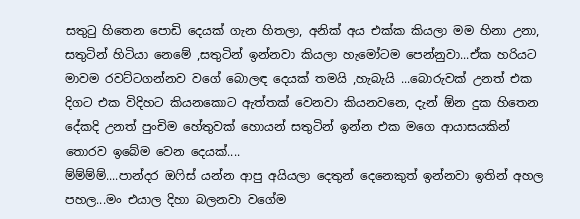සතුටු හිතෙන පොඩි දෙයක් ගැන හිතලා, අනික් අය එක්ක කියලා මම හිනා උනා, සතුටින් හිටියා නෙමේ ,සතුටින් ඉන්නවා කියලා හැමෝටම පෙන්නුවා...ඒක හරියට මාවම රවට්ටගන්නව වගේ බොලඳ දෙයක් තමයි ,හැබැයි ...බොරුවක් උනත් එක දිගට එක විදිහට කියනකොට ඇත්තක් වෙනවා කියනවනෙ, දැන් ඕන දුක හිතෙන දේකදි උනත් පුංචිම හේතුවක් හොයන් සතුටින් ඉන්න එක මගෙ ආයාසයකින් තොරව ඉබේම වෙන දෙයක්....
ම්ම්ම්ම්....පාන්දර ඔෆිස් යන්න ආපු අයියලා දෙතුන් දෙනෙකුත් ඉන්නවා ඉතින් අහල පහල...මං එයාල දිහා බලනවා වගේම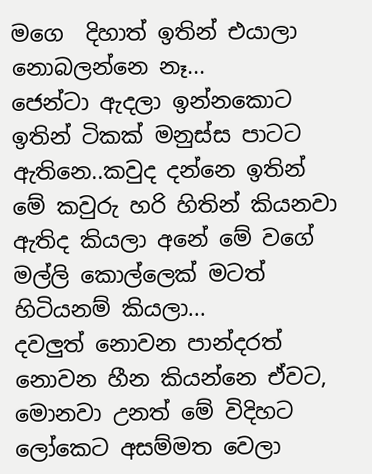මගෙ  දිහාත් ඉතින් එයාලා නොබලන්නෙ නෑ...
ජෙන්ටා ඇදලා ඉන්නකොට ඉතින් ටිකක් මනුස්ස පාටට ඇතිනෙ..කවුද දන්නෙ ඉතින් මේ කවුරු හරි හිතින් කියනවා ඇතිද කියලා අනේ මේ වගේ මල්ලි කොල්ලෙක් මටත් හිටියනම් කියලා...
දවලුත් නොවන පාන්දරත් නොවන හීන කියන්නෙ ඒවට, මොනවා උනත් මේ විදිහට ලෝකෙට අසම්මත වෙලා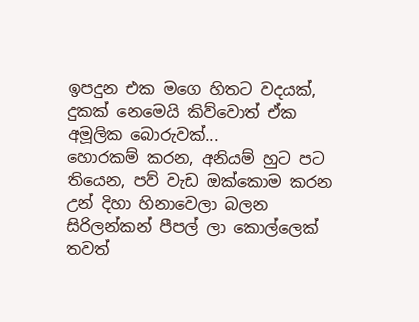ඉපදුන එක මගෙ හිතට වදයක්, දුකක් නෙමෙයි කිව්වොත් ඒක අමූලික බොරුවක්...
හොරකම් කරන, අනියම් හුට පට තියෙන, පව් වැඩ ඔක්කොම කරන උන් දිහා හිනාවෙලා බලන සිරිලන්කන් පීපල් ලා කොල්ලෙක් තවත්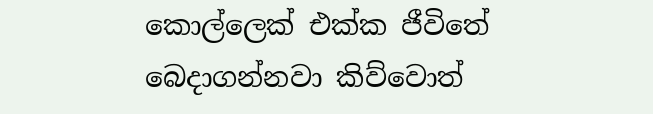කොල්ලෙක් එක්ක ජීවිතේ බෙදාගන්නවා කිව්වොත්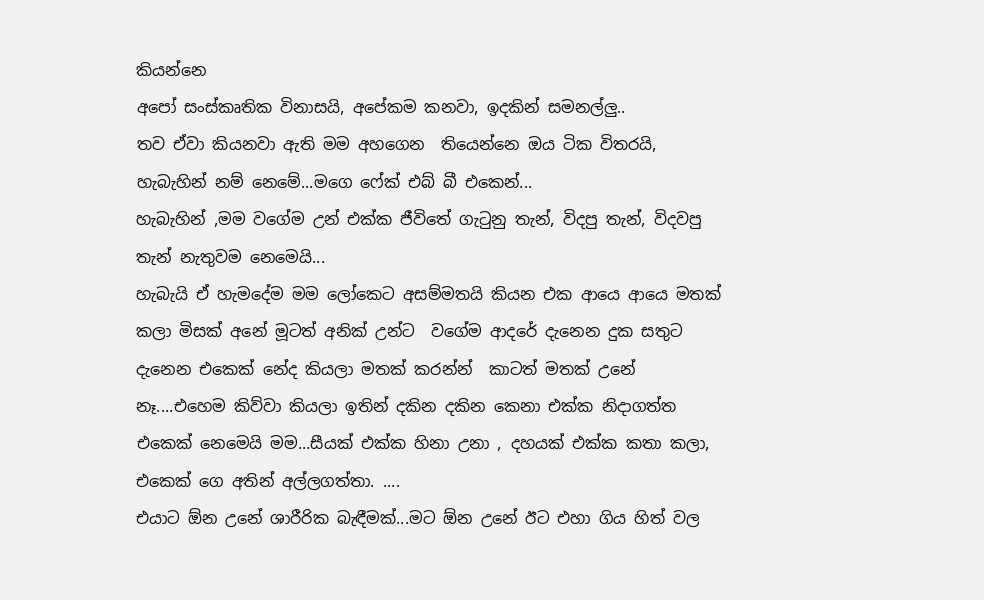කියන්නෙ
අපෝ සංස්කෘතික විනාසයි, අපේකම කනවා, ඉදකින් සමනල්ලු..
තව ඒවා කියනවා ඇති මම අහගෙන  තියෙන්නෙ ඔය ටික විතරයි, හැබැහින් නම් නෙමේ...මගෙ ෆේක් එබ් බී එකෙන්...
හැබැහින් ,මම වගේම උන් එක්ක ජීවිතේ ගැටුනු තැන්, විදපු තැන්, විදවපු තැන් නැතුවම නෙමෙයි...
හැබැයි ඒ හැමදේම මම ලෝකෙට අසම්මතයි කියන එක ආයෙ ආයෙ මතක් කලා මිසක් අනේ මූටත් අනික් උන්ට  වගේම ආදරේ දැනෙන දුක සතුට දැනෙන එකෙක් නේද කියලා මතක් කරන්න්  කාටත් මතක් උනේ නෑ....එහෙම කිව්වා කියලා ඉතින් දකින දකින කෙනා එක්ක නිදාගත්ත එකෙක් නෙමෙයි මම...සීයක් එක්ක හිනා උනා , දහයක් එක්ක කතා කලා, එකෙක් ගෙ අතින් අල්ලගත්තා. ....
එයාට ඕන උනේ ශාරීරික බැඳීමක්...මට ඕන උනේ ඊට එහා ගිය හිත් වල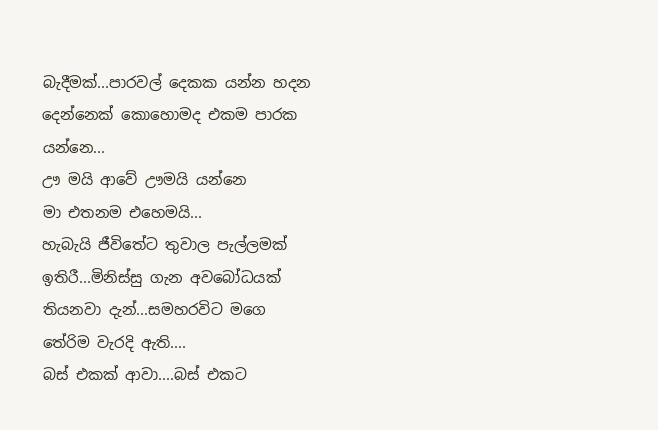බැදීමක්...පාරවල් දෙකක යන්න හදන දෙන්නෙක් කොහොමද එකම පාරක යන්නෙ...
ඌ මයි ආවේ ඌමයි යන්නෙ
මා එතනම එහෙමයි...
හැබැයි ජීවිතේට තුවාල පැල්ලමක් ඉතිරී...මිනිස්සු ගැන අවබෝධයක් තියනවා දැන්...සමහරවිට මගෙ තේරිම වැරදි ඇති....
බස් එකක් ආවා....බස් එකට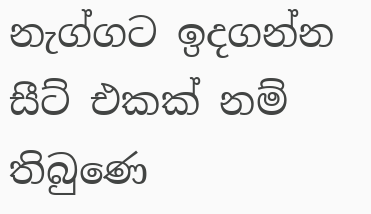නැග්ගට ඉදගන්න සීට් එකක් නම් තිබුණෙ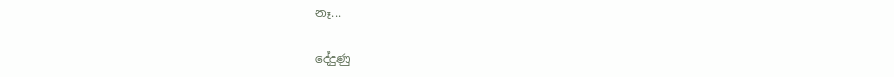නෑ...

දේදුණු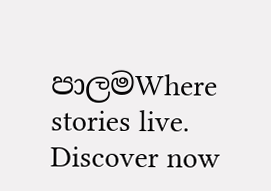පාලමWhere stories live. Discover now